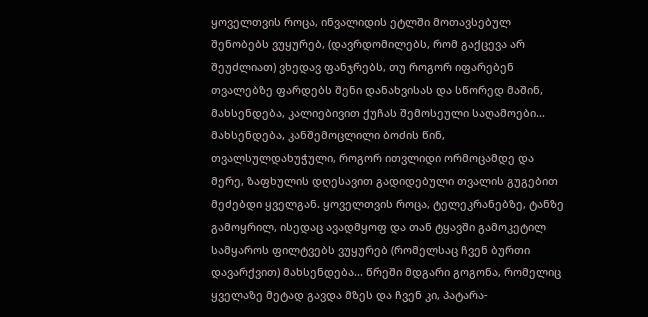ყოველთვის როცა, ინვალიდის ეტლში მოთავსებულ შენობებს ვუყურებ, (დავრდომილებს, რომ გაქცევა არ შეუძლიათ) ვხედავ ფანჯრებს, თუ როგორ იფარებენ თვალებზე ფარდებს შენი დანახვისას და სწორედ მაშინ, მახსენდება, კალიებივით ქუჩას შემოსეული საღამოები... მახსენდება, კანშემოცლილი ბოძის წინ, თვალსულდახუჭული, როგორ ითვლიდი ორმოცამდე და მერე, ზაფხულის დღესავით გადიდებული თვალის გუგებით მეძებდი ყველგან. ყოველთვის როცა, ტელეკრანებზე, ტანზე გამოყრილ, ისედაც ავადმყოფ და თან ტყავში გამოკეტილ სამყაროს ფილტვებს ვუყურებ (რომელსაც ჩვენ ბურთი დავარქვით) მახსენდება... წრეში მდგარი გოგონა, რომელიც ყველაზე მეტად გავდა მზეს და ჩვენ კი, პატარა-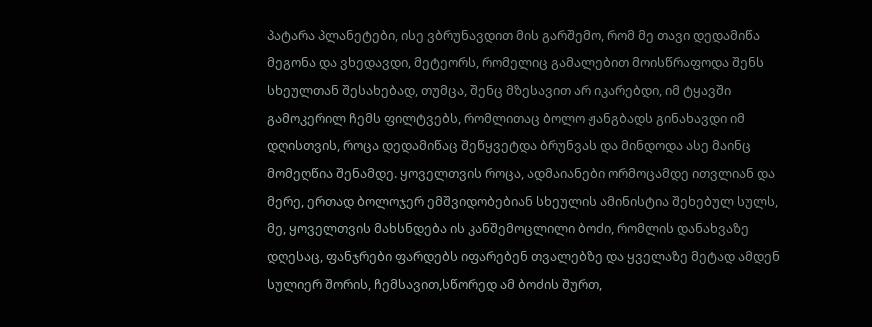პატარა პლანეტები, ისე ვბრუნავდით მის გარშემო, რომ მე თავი დედამიწა მეგონა და ვხედავდი, მეტეორს, რომელიც გამალებით მოისწრაფოდა შენს სხეულთან შესახებად, თუმცა, შენც მზესავით არ იკარებდი, იმ ტყავში გამოკერილ ჩემს ფილტვებს, რომლითაც ბოლო ჟანგბადს გინახავდი იმ დღისთვის, როცა დედამიწაც შეწყვეტდა ბრუნვას და მინდოდა ასე მაინც მომეღწია შენამდე. ყოველთვის როცა, ადმაიანები ორმოცამდე ითვლიან და მერე, ერთად ბოლოჯერ ემშვიდობებიან სხეულის ამინისტია შეხებულ სულს, მე, ყოველთვის მახსნდება ის კანშემოცლილი ბოძი, რომლის დანახვაზე დღესაც, ფანჯრები ფარდებს იფარებენ თვალებზე და ყველაზე მეტად ამდენ სულიერ შორის, ჩემსავით,სწორედ ამ ბოძის შურთ,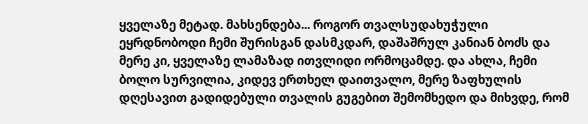ყველაზე მეტად. მახსენდება... როგორ თვალსუდახუჭული ეყრდნობოდი ჩემი შურისგან დასმკდარ, დაშაშრულ კანიან ბოძს და მერე კი, ყველაზე ლამაზად ითვლიდი ორმოცამდე. და ახლა, ჩემი ბოლო სურვილია, კიდევ ერთხელ დაითვალო, მერე ზაფხულის დღესავით გადიდებული თვალის გუგებით შემომხედო და მიხვდე, რომ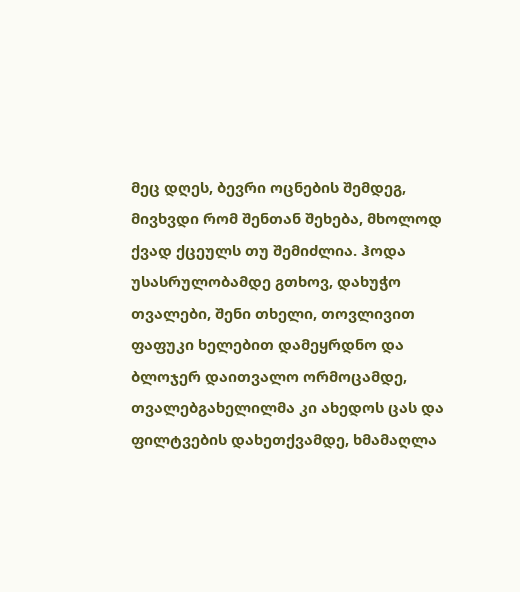მეც დღეს, ბევრი ოცნების შემდეგ, მივხვდი რომ შენთან შეხება, მხოლოდ ქვად ქცეულს თუ შემიძლია. ჰოდა უსასრულობამდე გთხოვ, დახუჭო თვალები, შენი თხელი, თოვლივით ფაფუკი ხელებით დამეყრდნო და ბლოჯერ დაითვალო ორმოცამდე, თვალებგახელილმა კი ახედოს ცას და ფილტვების დახეთქვამდე, ხმამაღლა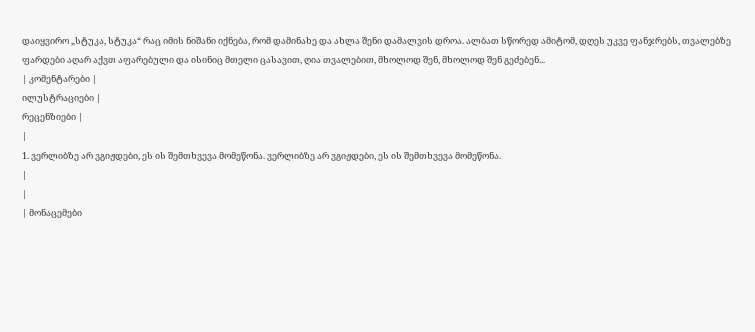დაიყვირო „სტუკა, სტუკა“ რაც იმის ნიშანი იქნება, რომ დამინახე და ახლა შენი დამალვის დროა. ალბათ სწორედ ამიტომ, დღეს უკვე ფანჯრებს, თვალებზე ფარდები აღარ აქვთ აფარებული და ისინიც მთელი ცასავით, ღია თვალებით, მხოლოდ შენ, მხოლოდ შენ გეძებენ...
| კომენტარები |
ილუსტრაციები |
რეცენზიები |
|
1. ვერლიბზე არ ვგიჟდები, ეს ის შემთხვევა მომეწონა. ვერლიბზე არ ვგიჟდები, ეს ის შემთხვევა მომეწონა.
|
|
| მონაცემები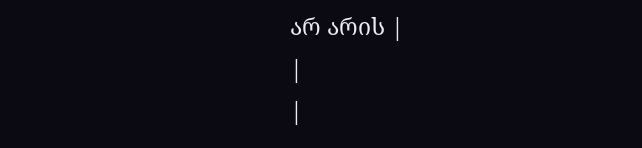არ არის |
|
|